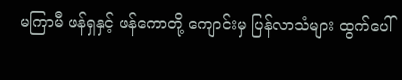မကြာမီ ဖန်ရှနှင့် ဖန်ကောတို့ ကျောင်းမှ ပြန်လာသံများ ထွက်ပေါ်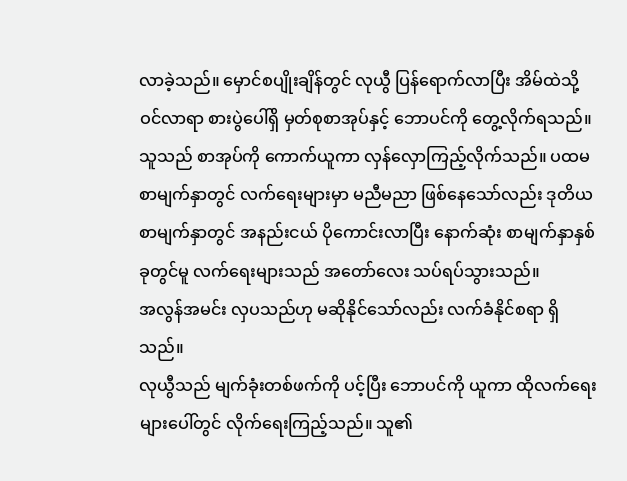လာခဲ့သည်။ မှောင်စပျိုးချိန်တွင် လုယွီ ပြန်ရောက်လာပြီး အိမ်ထဲသို့ ဝင်လာရာ စားပွဲပေါ်ရှိ မှတ်စုစာအုပ်နှင့် ဘောပင်ကို တွေ့လိုက်ရသည်။ သူသည် စာအုပ်ကို ကောက်ယူကာ လှန်လှောကြည့်လိုက်သည်။ ပထမစာမျက်နှာတွင် လက်ရေးများမှာ မညီမညာ ဖြစ်နေသော်လည်း ဒုတိယစာမျက်နှာတွင် အနည်းငယ် ပိုကောင်းလာပြီး နောက်ဆုံး စာမျက်နှာနှစ်ခုတွင်မူ လက်ရေးများသည် အတော်လေး သပ်ရပ်သွားသည်။
အလွန်အမင်း လှပသည်ဟု မဆိုနိုင်သော်လည်း လက်ခံနိုင်စရာ ရှိသည်။
လုယွီသည် မျက်ခုံးတစ်ဖက်ကို ပင့်ပြီး ဘောပင်ကို ယူကာ ထိုလက်ရေးများပေါ်တွင် လိုက်ရေးကြည့်သည်။ သူ၏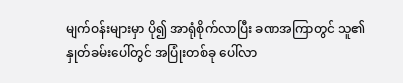မျက်ဝန်းများမှာ ပို၍ အာရုံစိုက်လာပြီး ခဏအကြာတွင် သူ၏ နှုတ်ခမ်းပေါ်တွင် အပြုံးတစ်ခု ပေါ်လာ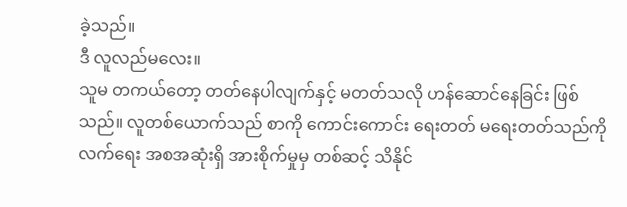ခဲ့သည်။
ဒီ လူလည်မလေး။
သူမ တကယ်တော့ တတ်နေပါလျက်နှင့် မတတ်သလို ဟန်ဆောင်နေခြင်း ဖြစ်သည်။ လူတစ်ယောက်သည် စာကို ကောင်းကောင်း ရေးတတ် မရေးတတ်သည်ကို လက်ရေး အစအဆုံးရှိ အားစိုက်မှုမှ တစ်ဆင့် သိနိုင်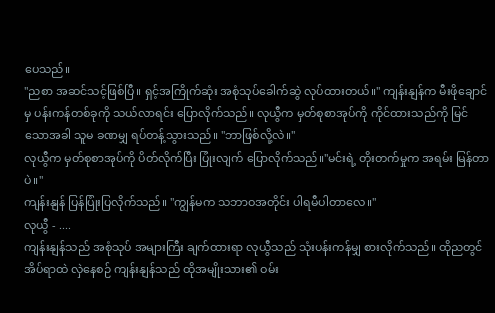ပေသည်။
"ညစာ အဆင်သင့်ဖြစ်ပြီ။ ရှင့်အကြိုက်ဆုံး အစုံသုပ်ခေါက်ဆွဲ လုပ်ထားတယ်။" ကျန်းနျန်က မီးဖိုချောင်မှ ပန်းကန်တစ်ခုကို သယ်လာရင်း ပြောလိုက်သည်။ လုယွီက မှတ်စုစာအုပ်ကို ကိုင်ထားသည်ကို မြင်သောအခါ သူမ ခဏမျှ ရပ်တန့်သွားသည်။ "ဘာဖြစ်လို့လဲ။"
လုယွီက မှတ်စုစာအုပ်ကို ပိတ်လိုက်ပြီး ပြုံးလျက် ပြောလိုက်သည်။"မင်းရဲ့ တိုးတက်မှုက အရမ်း မြန်တာပဲ။"
ကျန်းနျန် ပြန်ပြုံးပြလိုက်သည်။ "ကျွန်မက သဘာဝအတိုင်း ပါရမီပါတာလေ။"
လုယွီ - ....
ကျန်းနျန်သည် အစုံသုပ် အများကြီး ချက်ထားရာ လုယွီသည် သုံးပန်းကန်မျှ စားလိုက်သည်။ ထိုညတွင် အိပ်ရာထဲ လှဲနေစဉ် ကျန်းနျန်သည် ထိုအမျိုးသား၏ ဝမ်း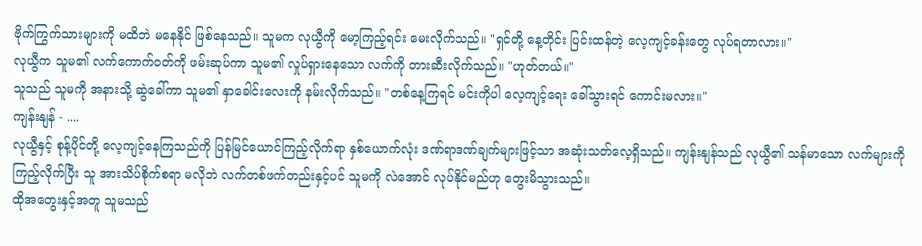ဗိုက်ကြွက်သားများကို မထိဘဲ မနေနိုင် ဖြစ်နေသည်။ သူမက လုယွီကို မော့ကြည့်ရင်း မေးလိုက်သည်။ "ရှင်တို့ နေ့တိုင်း ပြင်းထန်တဲ့ လေ့ကျင့်ခန်းတွေ လုပ်ရတာလား။"
လုယွီက သူမ၏ လက်ကောက်ဝတ်ကို ဖမ်းဆုပ်ကာ သူမ၏ လှုပ်ရှားနေသော လက်ကို တားဆီးလိုက်သည်။ "ဟုတ်တယ်။"
သူသည် သူမကို အနားသို့ ဆွဲခေါ်ကာ သူမ၏ နှာခေါင်းလေးကို နမ်းလိုက်သည်။ "တစ်နေ့ကြရင် မင်းကိုပါ လေ့ကျင့်ရေး ခေါ်သွားရင် ကောင်းမလား။"
ကျန်းနျန် - ....
လုယွီနှင့် စုန့်ပိုင်တို့ လေ့ကျင့်နေကြသည်ကို ပြန်မြင်ယောင်ကြည့်လိုက်ရာ နှစ်ယောက်လုံး ဒဏ်ရာဒဏ်ချက်များဖြင့်သာ အဆုံးသတ်လေ့ရှိသည်။ ကျန်းနျန်သည် လုယွီ၏ သန်မာသော လက်များကို ကြည့်လိုက်ပြီး သူ အားသိပ်စိုက်စရာ မလိုဘဲ လက်တစ်ဖက်တည်းနှင့်ပင် သူမကို လဲအောင် လုပ်နိုင်မည်ဟု တွေးမိသွားသည်။
ထိုအတွေးနှင့်အတူ သူမသည်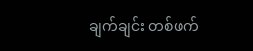ချက်ချင်း တစ်ဖက်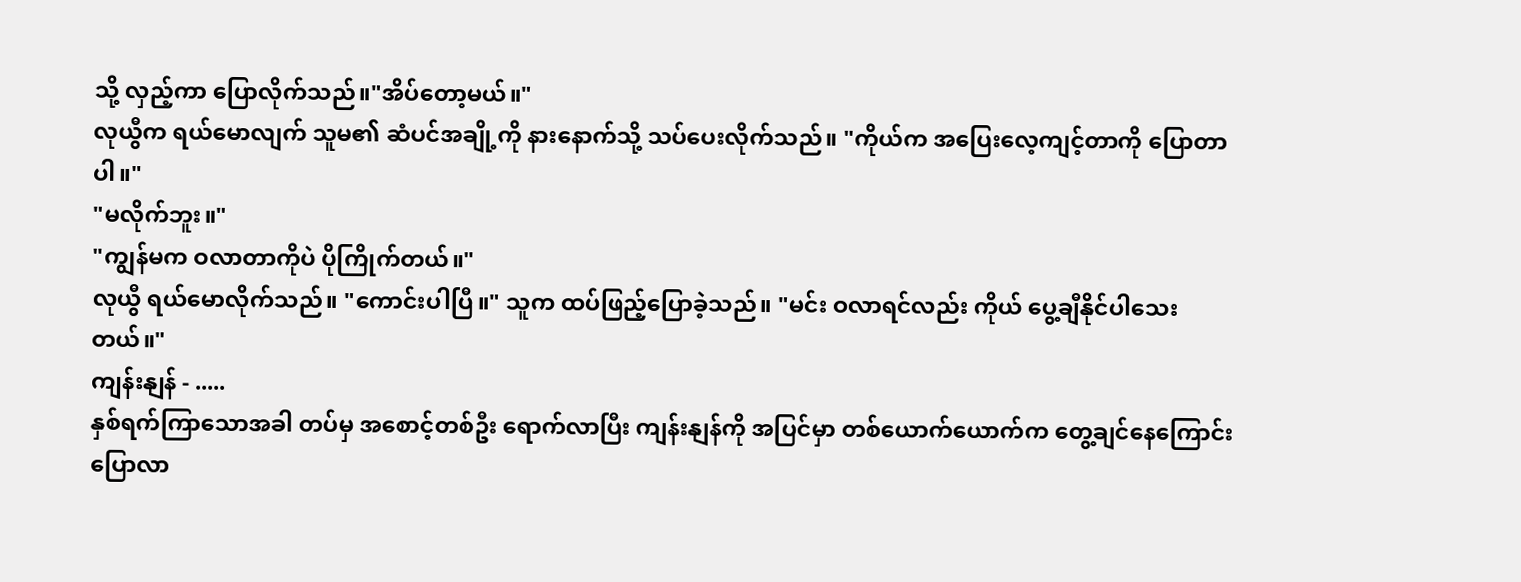သို့ လှည့်ကာ ပြောလိုက်သည်။"အိပ်တော့မယ်။"
လုယွီက ရယ်မောလျက် သူမ၏ ဆံပင်အချို့ကို နားနောက်သို့ သပ်ပေးလိုက်သည်။ "ကိုယ်က အပြေးလေ့ကျင့်တာကို ပြောတာပါ။"
"မလိုက်ဘူး။"
"ကျွန်မက ဝလာတာကိုပဲ ပိုကြိုက်တယ်။"
လုယွီ ရယ်မောလိုက်သည်။ "ကောင်းပါပြီ။" သူက ထပ်ဖြည့်ပြောခဲ့သည်။ "မင်း ဝလာရင်လည်း ကိုယ် ပွေ့ချီနိုင်ပါသေးတယ်။"
ကျန်းနျန် - .....
နှစ်ရက်ကြာသောအခါ တပ်မှ အစောင့်တစ်ဦး ရောက်လာပြီး ကျန်းနျန်ကို အပြင်မှာ တစ်ယောက်ယောက်က တွေ့ချင်နေကြောင်း ပြောလာ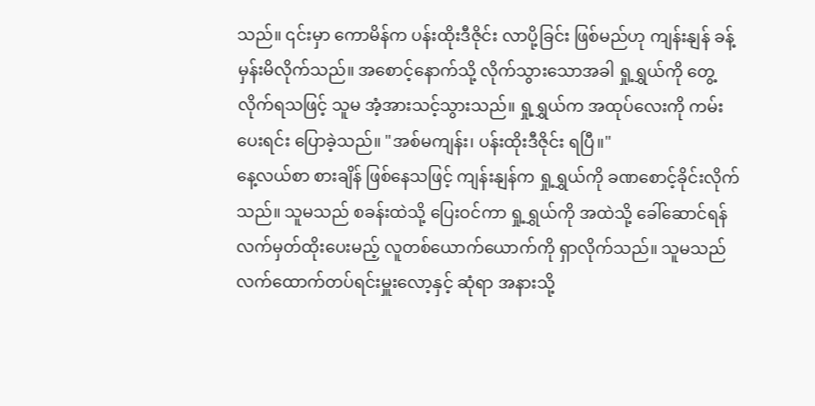သည်။ ၎င်းမှာ ကောမိန်က ပန်းထိုးဒီဇိုင်း လာပို့ခြင်း ဖြစ်မည်ဟု ကျန်းနျန် ခန့်မှန်းမိလိုက်သည်။ အစောင့်နောက်သို့ လိုက်သွားသောအခါ ရှု့ရွှယ်ကို တွေ့လိုက်ရသဖြင့် သူမ အံ့အားသင့်သွားသည်။ ရှု့ရွှယ်က အထုပ်လေးကို ကမ်းပေးရင်း ပြောခဲ့သည်။ "အစ်မကျန်း၊ ပန်းထိုးဒီဇိုင်း ရပြီ။"
နေ့လယ်စာ စားချိန် ဖြစ်နေသဖြင့် ကျန်းနျန်က ရှု့ရွှယ်ကို ခဏစောင့်ခိုင်းလိုက်သည်။ သူမသည် စခန်းထဲသို့ ပြေးဝင်ကာ ရှု့ရွှယ်ကို အထဲသို့ ခေါ်ဆောင်ရန် လက်မှတ်ထိုးပေးမည့် လူတစ်ယောက်ယောက်ကို ရှာလိုက်သည်။ သူမသည် လက်ထောက်တပ်ရင်းမှူးလော့နှင့် ဆုံရာ အနားသို့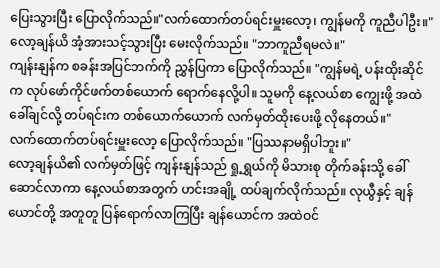ပြေးသွားပြီး ပြောလိုက်သည်။"လက်ထောက်တပ်ရင်းမှူးလော့၊ ကျွန်မကို ကူညီပါဦး။"
လော့ချန်ယိ အံ့အားသင့်သွားပြီး မေးလိုက်သည်။ "ဘာကူညီရမလဲ။"
ကျန်းနျန်က စခန်းအပြင်ဘက်ကို ညွှန်ပြကာ ပြောလိုက်သည်။ "ကျွန်မရဲ့ ပန်းထိုးဆိုင်က လုပ်ဖော်ကိုင်ဖက်တစ်ယောက် ရောက်နေလို့ပါ။ သူမကို နေ့လယ်စာ ကျွေးဖို့ အထဲခေါ်ချင်လို့ တပ်ရင်းက တစ်ယောက်ယောက် လက်မှတ်ထိုးပေးဖို့ လိုနေတယ်။"
လက်ထောက်တပ်ရင်းမှူးလော့ ပြောလိုက်သည်။ "ပြဿနာမရှိပါဘူး။"
လော့ချန်ယိ၏ လက်မှတ်ဖြင့် ကျန်းနျန်သည် ရှု့ရွှယ်ကို မိသားစု တိုက်ခန်းသို့ ခေါ်ဆောင်လာကာ နေ့လယ်စာအတွက် ဟင်းအချို့ ထပ်ချက်လိုက်သည်။ လုယွီနှင့် ချန်ယောင်တို့ အတူတူ ပြန်ရောက်လာကြပြီး ချန်ယောင်က အထဲဝင်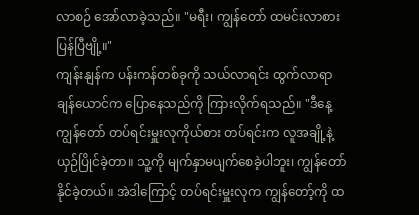လာစဉ် အော်လာခဲ့သည်။ "မရီး၊ ကျွန်တော် ထမင်းလာစားပြန်ပြီဗျို့။"
ကျန်းနျန်က ပန်းကန်တစ်ခုကို သယ်လာရင်း ထွက်လာရာ ချန်ယောင်က ပြောနေသည်ကို ကြားလိုက်ရသည်။ "ဒီနေ့ ကျွန်တော် တပ်ရင်းမှူးလုကိုယ်စား တပ်ရင်းက လူအချို့နဲ့ ယှဉ်ပြိုင်ခဲ့တာ။ သူ့ကို မျက်နှာမပျက်စေခဲ့ပါဘူး၊ ကျွန်တော် နိုင်ခဲ့တယ်။ အဲဒါကြောင့် တပ်ရင်းမှူးလုက ကျွန်တော့်ကို ထ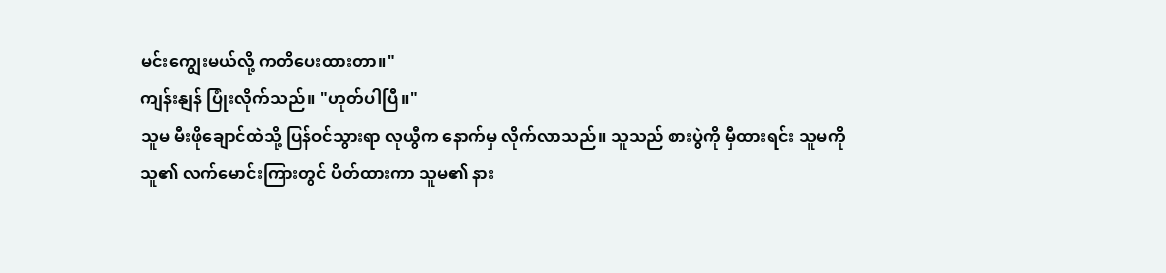မင်းကျွေးမယ်လို့ ကတိပေးထားတာ။"
ကျန်းနျန် ပြုံးလိုက်သည်။ "ဟုတ်ပါပြီ။"
သူမ မီးဖိုချောင်ထဲသို့ ပြန်ဝင်သွားရာ လုယွီက နောက်မှ လိုက်လာသည်။ သူသည် စားပွဲကို မှီထားရင်း သူမကို သူ၏ လက်မောင်းကြားတွင် ပိတ်ထားကာ သူမ၏ နား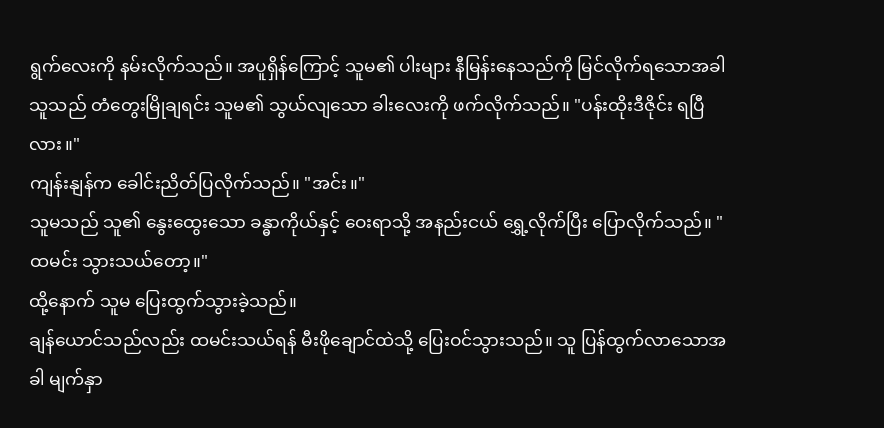ရွက်လေးကို နမ်းလိုက်သည်။ အပူရှိန်ကြောင့် သူမ၏ ပါးများ နီမြန်းနေသည်ကို မြင်လိုက်ရသောအခါ သူသည် တံတွေးမြိုချရင်း သူမ၏ သွယ်လျသော ခါးလေးကို ဖက်လိုက်သည်။ "ပန်းထိုးဒီဇိုင်း ရပြီလား။"
ကျန်းနျန်က ခေါင်းညိတ်ပြလိုက်သည်။ "အင်း။"
သူမသည် သူ၏ နွေးထွေးသော ခန္ဓာကိုယ်နှင့် ဝေးရာသို့ အနည်းငယ် ရွှေ့လိုက်ပြီး ပြောလိုက်သည်။ "ထမင်း သွားသယ်တော့။"
ထို့နောက် သူမ ပြေးထွက်သွားခဲ့သည်။
ချန်ယောင်သည်လည်း ထမင်းသယ်ရန် မီးဖိုချောင်ထဲသို့ ပြေးဝင်သွားသည်။ သူ ပြန်ထွက်လာသောအခါ မျက်နှာ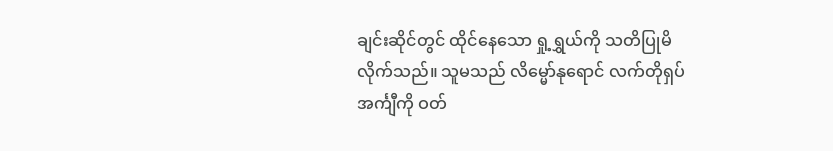ချင်းဆိုင်တွင် ထိုင်နေသော ရှု့ရွှယ်ကို သတိပြုမိလိုက်သည်။ သူမသည် လိမ္မော်နုရောင် လက်တိုရှပ်အင်္ကျီကို ဝတ်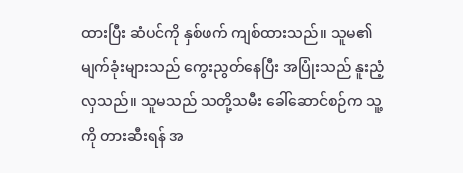ထားပြီး ဆံပင်ကို နှစ်ဖက် ကျစ်ထားသည်။ သူမ၏ မျက်ခုံးများသည် ကွေးညွတ်နေပြီး အပြုံးသည် နူးညံ့လှသည်။ သူမသည် သတို့သမီး ခေါ်ဆောင်စဉ်က သူ့ကို တားဆီးရန် အ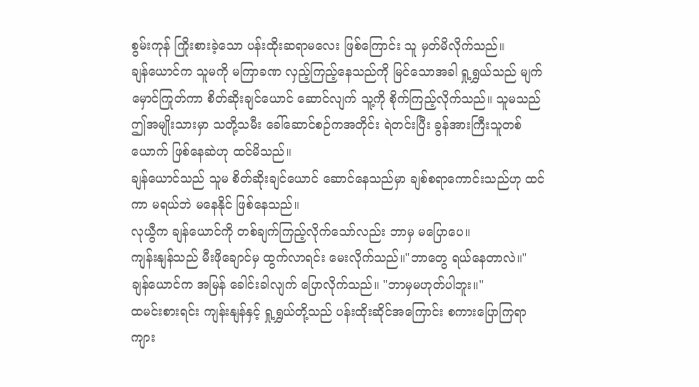စွမ်းကုန် ကြိုးစားခဲ့သော ပန်းထိုးဆရာမလေး ဖြစ်ကြောင်း သူ မှတ်မိလိုက်သည်။
ချန်ယောင်က သူမကို မကြာခဏ လှည့်ကြည့်နေသည်ကို မြင်သောအခါ ရှု့ရွှယ်သည် မျက်မှောင်ကြုတ်ကာ စိတ်ဆိုးချင်ယောင် ဆောင်လျက် သူ့ကို စိုက်ကြည့်လိုက်သည်။ သူမသည် ဤအမျိုးသားမှာ သတို့သမီး ခေါ်ဆောင်စဉ်ကအတိုင်း ရဲတင်းပြီး ခွန်အားကြီးသူတစ်ယောက် ဖြစ်နေဆဲဟု ထင်မိသည်။
ချန်ယောင်သည် သူမ စိတ်ဆိုးချင်ယောင် ဆောင်နေသည်မှာ ချစ်စရာကောင်းသည်ဟု ထင်ကာ မရယ်ဘဲ မနေနိုင် ဖြစ်နေသည်။
လုယွီက ချန်ယောင်ကို တစ်ချက်ကြည့်လိုက်သော်လည်း ဘာမှ မပြောပေ။
ကျန်းနျန်သည် မီးဖိုချောင်မှ ထွက်လာရင်း မေးလိုက်သည်။"ဘာတွေ ရယ်နေတာလဲ။"
ချန်ယောင်က အမြန် ခေါင်းခါလျက် ပြောလိုက်သည်။ "ဘာမှမဟုတ်ပါဘူး။"
ထမင်းစားရင်း ကျန်းနျန်နှင့် ရှု့ရွှယ်တို့သည် ပန်းထိုးဆိုင်အကြောင်း စကားပြောကြရာ ကျား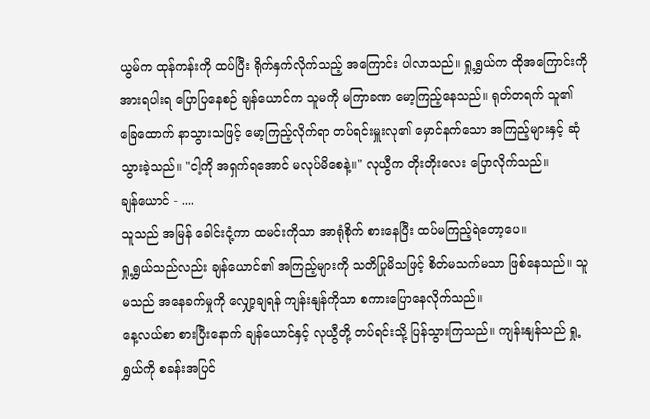ယွမ်က ထုန်ကန်းကို ထပ်ပြီး ရိုက်နှက်လိုက်သည့် အကြောင်း ပါလာသည်။ ရှု့ရွှယ်က ထိုအကြောင်းကို အားရပါးရ ပြောပြနေစဉ် ချန်ယောင်က သူမကို မကြာခဏ မော့ကြည့်နေသည်။ ရုတ်တရက် သူ၏ ခြေထောက် နာသွားသဖြင့် မော့ကြည့်လိုက်ရာ တပ်ရင်းမှူးလု၏ မှောင်နက်သော အကြည့်များနှင့် ဆုံသွားခဲ့သည်။ "ငါ့ကို အရှက်ရအောင် မလုပ်မိစေနဲ့။" လုယွီက တိုးတိုးလေး ပြောလိုက်သည်။
ချန်ယောင် - ....
သူသည် အမြန် ခေါင်းငုံ့ကာ ထမင်းကိုသာ အာရုံစိုက် စားနေပြီး ထပ်မကြည့်ရဲတော့ပေ။
ရှု့ရွှယ်သည်လည်း ချန်ယောင်၏ အကြည့်များကို သတိပြုမိသဖြင့် စိတ်မသက်မသာ ဖြစ်နေသည်။ သူမသည် အနေခက်မှုကို လျှော့ချရန် ကျန်းနျန်ကိုသာ စကားပြောနေလိုက်သည်။
နေ့လယ်စာ စားပြီးနောက် ချန်ယောင်နှင့် လုယွီတို့ တပ်ရင်းသို့ ပြန်သွားကြသည်။ ကျန်းနျန်သည် ရှု့ရွှယ်ကို စခန်းအပြင်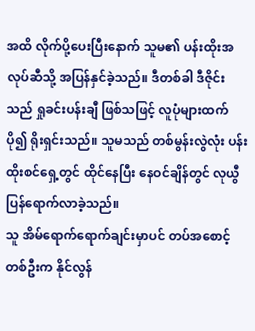အထိ လိုက်ပို့ပေးပြီးနောက် သူမ၏ ပန်းထိုးအလုပ်ဆီသို့ အပြန်နှင်ခဲ့သည်။ ဒီတစ်ခါ ဒီဇိုင်းသည် ရှုခင်းပန်းချီ ဖြစ်သဖြင့် လူပုံများထက် ပို၍ ရိုးရှင်းသည်။ သူမသည် တစ်မွန်းလွဲလုံး ပန်းထိုးစင်ရှေ့တွင် ထိုင်နေပြီး နေဝင်ချိန်တွင် လုယွီ ပြန်ရောက်လာခဲ့သည်။
သူ အိမ်ရောက်ရောက်ချင်းမှာပင် တပ်အစောင့်တစ်ဦးက နိုင်လွန်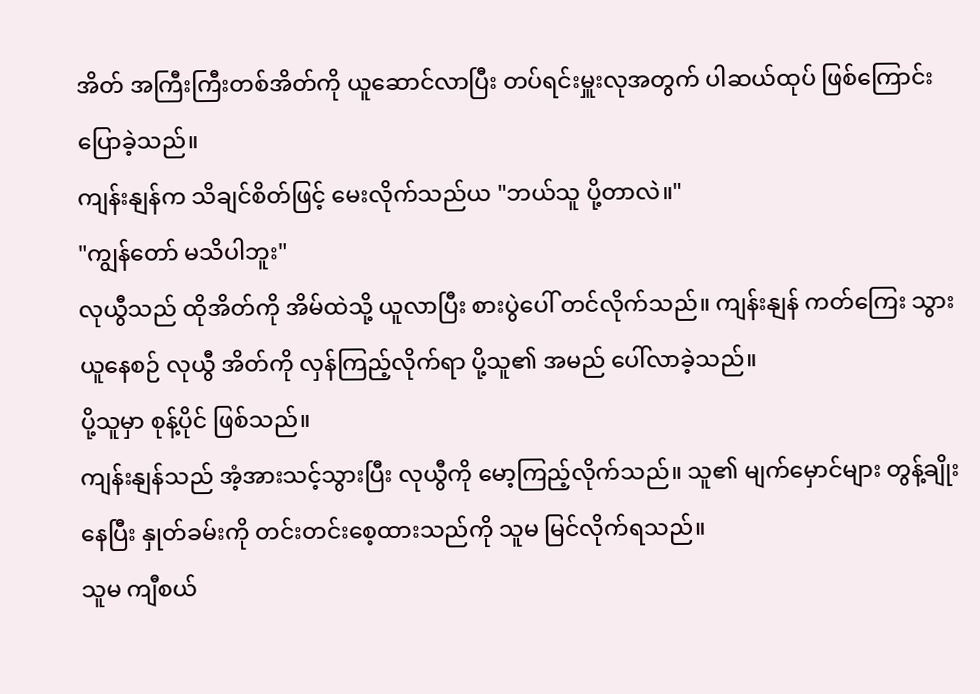အိတ် အကြီးကြီးတစ်အိတ်ကို ယူဆောင်လာပြီး တပ်ရင်းမှူးလုအတွက် ပါဆယ်ထုပ် ဖြစ်ကြောင်း ပြောခဲ့သည်။
ကျန်းနျန်က သိချင်စိတ်ဖြင့် မေးလိုက်သည်ယ "ဘယ်သူ ပို့တာလဲ။"
"ကျွန်တော် မသိပါဘူး"
လုယွီသည် ထိုအိတ်ကို အိမ်ထဲသို့ ယူလာပြီး စားပွဲပေါ် တင်လိုက်သည်။ ကျန်းနျန် ကတ်ကြေး သွားယူနေစဉ် လုယွီ အိတ်ကို လှန်ကြည့်လိုက်ရာ ပို့သူ၏ အမည် ပေါ်လာခဲ့သည်။
ပို့သူမှာ စုန့်ပိုင် ဖြစ်သည်။
ကျန်းနျန်သည် အံ့အားသင့်သွားပြီး လုယွီကို မော့ကြည့်လိုက်သည်။ သူ၏ မျက်မှောင်များ တွန့်ချိုးနေပြီး နှုတ်ခမ်းကို တင်းတင်းစေ့ထားသည်ကို သူမ မြင်လိုက်ရသည်။
သူမ ကျီစယ်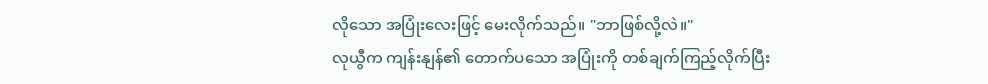လိုသော အပြုံးလေးဖြင့် မေးလိုက်သည်။ "ဘာဖြစ်လို့လဲ။"
လုယွီက ကျန်းနျန်၏ တောက်ပသော အပြုံးကို တစ်ချက်ကြည့်လိုက်ပြီး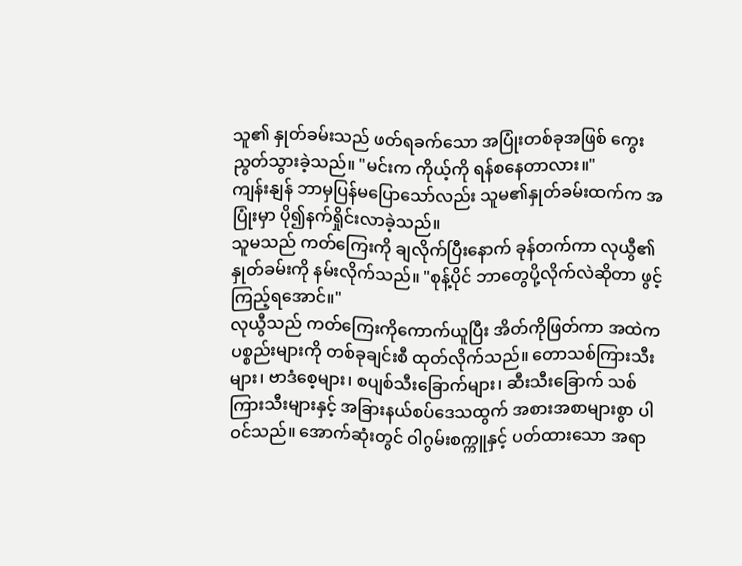သူ၏ နှုတ်ခမ်းသည် ဖတ်ရခက်သော အပြုံးတစ်ခုအဖြစ် ကွေးညွတ်သွားခဲ့သည်။ "မင်းက ကိုယ့်ကို ရန်စနေတာလား။"
ကျန်းနျန် ဘာမှပြန်မပြောသော်လည်း သူမ၏နှုတ်ခမ်းထက်က အပြုံးမှာ ပို၍နက်ရှိုင်းလာခဲ့သည်။
သူမသည် ကတ်ကြေးကို ချလိုက်ပြီးနောက် ခုန်တက်ကာ လုယွီ၏ နှုတ်ခမ်းကို နမ်းလိုက်သည်။ "စုန့်ပိုင် ဘာတွေပို့လိုက်လဲဆိုတာ ဖွင့်ကြည့်ရအောင်။"
လုယွီသည် ကတ်ကြေးကိုကောက်ယူပြီး အိတ်ကိုဖြတ်ကာ အထဲကပစ္စည်းများကို တစ်ခုချင်းစီ ထုတ်လိုက်သည်။ တောသစ်ကြားသီးများ၊ ဗာဒံစေ့များ၊ စပျစ်သီးခြောက်များ၊ ဆီးသီးခြောက် သစ်ကြားသီးများနှင့် အခြားနယ်စပ်ဒေသထွက် အစားအစာများစွာ ပါဝင်သည်။ အောက်ဆုံးတွင် ဝါဂွမ်းစက္ကူနှင့် ပတ်ထားသော အရာ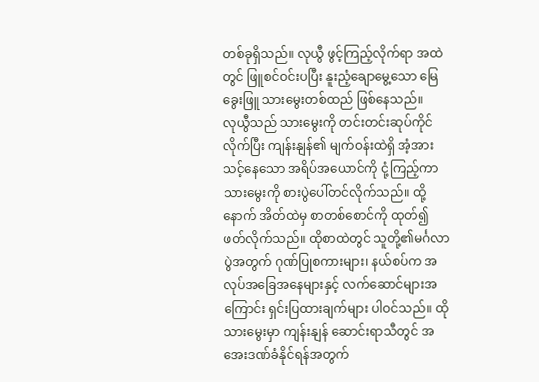တစ်ခုရှိသည်။ လုယွီ ဖွင့်ကြည့်လိုက်ရာ အထဲတွင် ဖြူစင်ဝင်းပပြီး နူးညံ့ချောမွေ့သော မြေခွေးဖြူ သားမွေးတစ်ထည် ဖြစ်နေသည်။
လုယွီသည် သားမွေးကို တင်းတင်းဆုပ်ကိုင်လိုက်ပြီး ကျန်းနျန်၏ မျက်ဝန်းထဲရှိ အံ့အားသင့်နေသော အရိပ်အယောင်ကို ငုံ့ကြည့်ကာ သားမွေးကို စားပွဲပေါ်တင်လိုက်သည်။ ထို့နောက် အိတ်ထဲမှ စာတစ်စောင်ကို ထုတ်၍ ဖတ်လိုက်သည်။ ထိုစာထဲတွင် သူတို့၏မင်္ဂလာပွဲအတွက် ဂုဏ်ပြုစကားများ၊ နယ်စပ်က အလုပ်အခြေအနေများနှင့် လက်ဆောင်များအကြောင်း ရှင်းပြထားချက်များ ပါဝင်သည်။ ထိုသားမွေးမှာ ကျန်းနျန် ဆောင်းရာသီတွင် အအေးဒဏ်ခံနိုင်ရန်အတွက်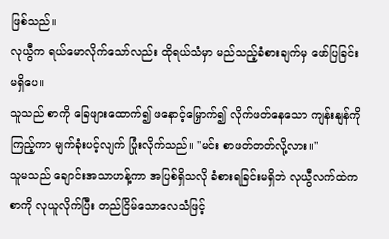ဖြစ်သည်။
လုယွီက ရယ်မောလိုက်သော်လည်း ထိုရယ်သံမှာ မည်သည့်ခံစားချက်မှ ဖော်ပြခြင်းမရှိပေ။
သူသည် စာကို ခြေဖျားထောက်၍ ဖနောင့်မြှောက်၍ လိုက်ဖတ်နေသော ကျန်းနျန်ကို ကြည့်ကာ မျက်ခုံးပင့်လျက် ပြုံးလိုက်သည်။ "မင်း စာဖတ်တတ်လို့လား။"
သူမသည် ချောင်းအသာဟန့်ကာ အပြစ်ရှိသလို ခံစားရခြင်းမရှိဘဲ လုယွီလက်ထဲက စာကို လုယူလိုက်ပြီး တည်ငြိမ်သောလေသံဖြင့်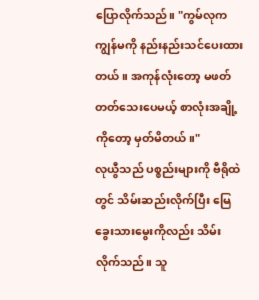ပြောလိုက်သည်။ "ကွမ်လုက ကျွန်မကို နည်းနည်းသင်ပေးထားတယ်။ အကုန်လုံးတော့ မဖတ်တတ်သေးပေမယ့် စာလုံးအချို့ကိုတော့ မှတ်မိတယ်။"
လုယွီသည် ပစ္စည်းများကို ဗီရိုထဲတွင် သိမ်းဆည်းလိုက်ပြီး မြေခွေးသားမွေးကိုလည်း သိမ်းလိုက်သည်။ သူ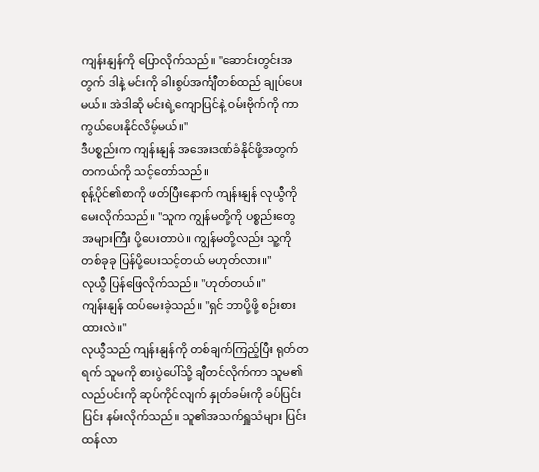ကျန်းနျန်ကို ပြောလိုက်သည်။ "ဆောင်းတွင်းအတွက် ဒါနဲ့ မင်းကို ခါးစွပ်အင်္ကျီတစ်ထည် ချုပ်ပေးမယ်။ အဲဒါဆို မင်းရဲ့ကျောပြင်နဲ့ ဝမ်းဗိုက်ကို ကာကွယ်ပေးနိုင်လိမ့်မယ်။"
ဒီပစ္စည်းက ကျန်းနျန် အအေးဒဏ်ခံနိုင်ဖို့အတွက် တကယ်ကို သင့်တော်သည်။
စုန့်ပိုင်၏စာကို ဖတ်ပြီးနောက် ကျန်းနျန် လုယွီကို မေးလိုက်သည်။ "သူက ကျွန်မတို့ကို ပစ္စည်းတွေ အများကြီး ပို့ပေးတာပဲ။ ကျွန်မတို့လည်း သူ့ကို တစ်ခုခု ပြန်ပို့ပေးသင့်တယ် မဟုတ်လား။"
လုယွီ ပြန်ဖြေလိုက်သည်။ "ဟုတ်တယ်။"
ကျန်းနျန် ထပ်မေးခဲ့သည်။ "ရှင် ဘာပို့ဖို့ စဉ်းစားထားလဲ။"
လုယွီသည် ကျန်းနျန်ကို တစ်ချက်ကြည့်ပြီး ရုတ်တရက် သူမကို စားပွဲပေါ်သို့ ချီတင်လိုက်ကာ သူမ၏လည်ပင်းကို ဆုပ်ကိုင်လျက် နှုတ်ခမ်းကို ခပ်ပြင်းပြင်း နမ်းလိုက်သည်။ သူ၏အသက်ရှူသံများ ပြင်းထန်လာ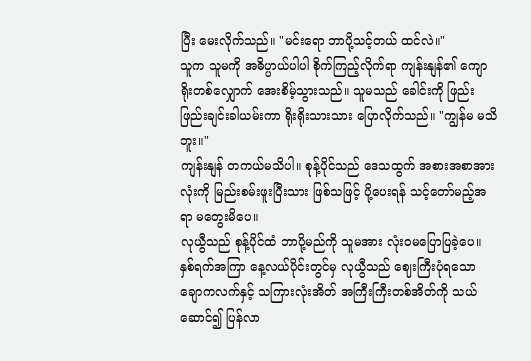ပြီး မေးလိုက်သည်။ "မင်းရော ဘာပို့သင့်တယ် ထင်လဲ။"
သူက သူမကို အဓိပ္ပာယ်ပါပါ စိုက်ကြည့်လိုက်ရာ ကျန်းနျန်၏ ကျောရိုးတစ်လျှောက် အေးစိမ့်သွားသည်။ သူမသည် ခေါင်းကို ဖြည်းဖြည်းချင်းခါယမ်းကာ ရိုးရိုးသားသား ပြောလိုက်သည်။ "ကျွန်မ မသိဘူး။"
ကျန်းနျန် တကယ်မသိပါ။ စုန့်ပိုင်သည် ဒေသထွက် အစားအစာအားလုံးကို မြည်းစမ်းဖူးပြီးသား ဖြစ်သဖြင့် ပို့ပေးရန် သင့်တော်မည့်အရာ မတွေးမိပေ။
လုယွီသည် စုန့်ပိုင်ထံ ဘာပို့မည်ကို သူမအား လုံးဝမပြောပြခဲ့ပေ။ နှစ်ရက်အကြာ နေ့လယ်ပိုင်းတွင်မှ လုယွီသည် ဈေးကြီးပုံရသော ချောကလက်နှင့် သကြားလုံးအိတ် အကြီးကြီးတစ်အိတ်ကို သယ်ဆောင်၍ ပြန်လာ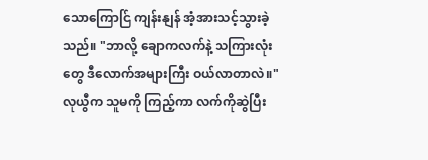သောကြောင်ြ ကျန်းနျန် အံ့အားသင့်သွားခဲ့သည်။ "ဘာလို့ ချောကလက်နဲ့ သကြားလုံးတွေ ဒီလောက်အများကြီး ဝယ်လာတာလဲ။"
လုယွီက သူမကို ကြည့်ကာ လက်ကိုဆွဲပြီး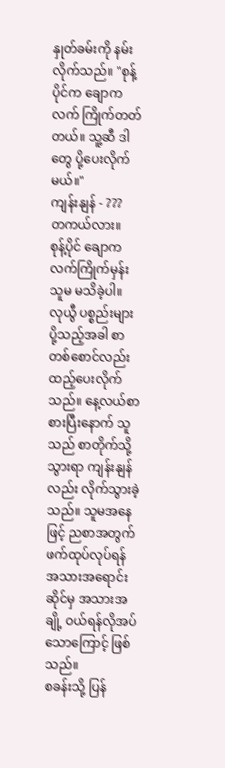နှုတ်ခမ်းကို နမ်းလိုက်သည်။ "စုန့်ပိုင်က ချောကလက် ကြိုက်တတ်တယ်။ သူ့ဆီ ဒါတွေ ပို့ပေးလိုက်မယ်။"
ကျန်းနျန် - ???
တကယ်လား။
စုန့်ပိုင် ချောကလက်ကြိုက်မှန်း သူမ မသိခဲ့ပါ။
လုယွီ ပစ္စည်းများ ပို့သည့်အခါ စာတစ်စောင်လည်း ထည့်ပေးလိုက်သည်။ နေ့လယ်စာစားပြီးနောက် သူသည် စာတိုက်သို့သွားရာ ကျန်းနျန်လည်း လိုက်သွားခဲ့သည်။ သူမအနေဖြင့် ညစာအတွက် ဖက်ထုပ်လုပ်ရန် အသားအရောင်းဆိုင်မှ အသားအချို့ ဝယ်ရန်လိုအပ်သောကြောင့် ဖြစ်သည်။
စခန်းသို့ ပြန်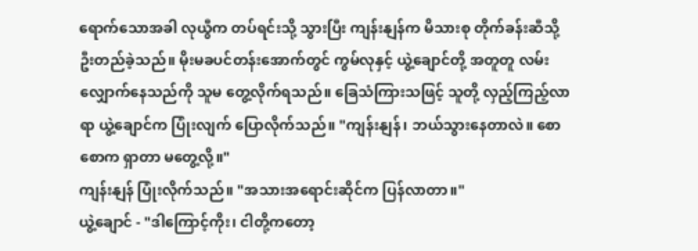ရောက်သောအခါ လုယွီက တပ်ရင်းသို့ သွားပြီး ကျန်းနျန်က မိသားစု တိုက်ခန်းဆီသို့ ဦးတည်ခဲ့သည်။ မိုးမခပင်တန်းအောက်တွင် ကွမ်လုနှင့် ယွဲ့ချောင်တို့ အတူတူ လမ်းလျှောက်နေသည်ကို သူမ တွေ့လိုက်ရသည်။ ခြေသံကြားသဖြင့် သူတို့ လှည့်ကြည့်လာရာ ယွဲ့ချောင်က ပြုံးလျက် ပြောလိုက်သည်။ "ကျန်းနျန်၊ ဘယ်သွားနေတာလဲ။ စောစောက ရှာတာ မတွေ့လို့။"
ကျန်းနျန် ပြုံးလိုက်သည်။ "အသားအရောင်းဆိုင်က ပြန်လာတာ။"
ယွဲ့ချောင် - "ဒါကြောင့်ကိုး၊ ငါတို့ကတော့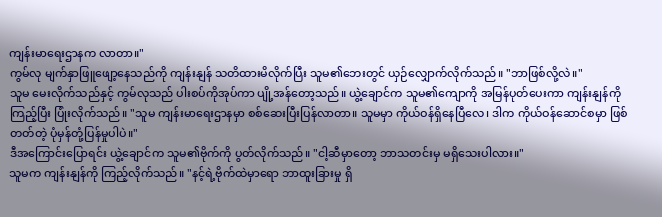ကျန်းမာရေးဌာနက လာတာ။"
ကွမ်လု မျက်နှာဖြူဖျော့နေသည်ကို ကျန်းနျန် သတိထားမိလိုက်ပြီး သူမ၏ဘေးတွင် ယှဉ်လျှောက်လိုက်သည်။ "ဘာဖြစ်လို့လဲ။"
သူမ မေးလိုက်သည်နှင့် ကွမ်လုသည် ပါးစပ်ကိုအုပ်ကာ ပျို့အန်တော့သည်။ ယွဲ့ချောင်က သူမ၏ကျောကို အမြန်ပုတ်ပေးကာ ကျန်းနျန်ကို ကြည့်ပြီး ပြုံးလိုက်သည်။ "သူမ ကျန်းမာရေးဌာနမှာ စစ်ဆေးပြီးပြန်လာတာ။ သူမမှာ ကိုယ်ဝန်ရှိနေပြီလေ၊ ဒါက ကိုယ်ဝန်ဆောင်စမှာ ဖြစ်တတ်တဲ့ ပုံမှန်တုံ့ပြန်မှုပါပဲ။"
ဒီအကြောင်းပြောရင်း ယွဲ့ချောင်က သူမ၏ဗိုက်ကို ပွတ်လိုက်သည်။ "ငါ့ဆီမှာတော့ ဘာသတင်းမှ မရှိသေးပါလား။"
သူမက ကျန်းနျန်ကို ကြည့်လိုက်သည်။ "နင့်ရဲ့ဗိုက်ထဲမှာရော ဘာထူးခြားမှု ရှိ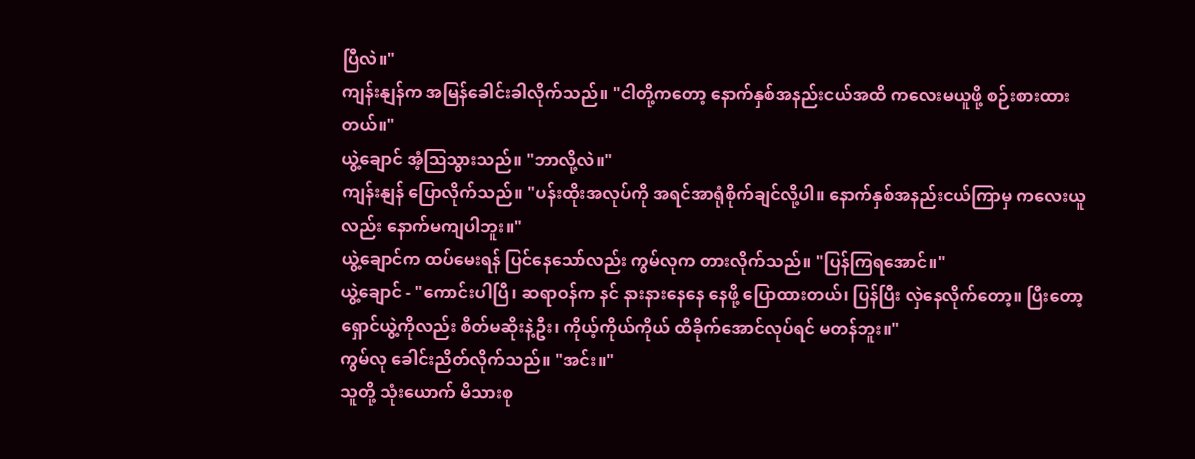ပြီလဲ။"
ကျန်းနျန်က အမြန်ခေါင်းခါလိုက်သည်။ "ငါတို့ကတော့ နောက်နှစ်အနည်းငယ်အထိ ကလေးမယူဖို့ စဉ်းစားထားတယ်။"
ယွဲ့ချောင် အံ့ဩသွားသည်။ "ဘာလို့လဲ။"
ကျန်းနျန် ပြောလိုက်သည်။ "ပန်းထိုးအလုပ်ကို အရင်အာရုံစိုက်ချင်လို့ပါ။ နောက်နှစ်အနည်းငယ်ကြာမှ ကလေးယူလည်း နောက်မကျပါဘူး။"
ယွဲ့ချောင်က ထပ်မေးရန် ပြင်နေသော်လည်း ကွမ်လုက တားလိုက်သည်။ "ပြန်ကြရအောင်။"
ယွဲ့ချောင် - "ကောင်းပါပြီ၊ ဆရာဝန်က နင် နားနားနေနေ နေဖို့ ပြောထားတယ်၊ ပြန်ပြီး လှဲနေလိုက်တော့။ ပြီးတော့ ရှောင်ယွဲ့ကိုလည်း စိတ်မဆိုးနဲ့ဦး၊ ကိုယ့်ကိုယ်ကိုယ် ထိခိုက်အောင်လုပ်ရင် မတန်ဘူး။"
ကွမ်လု ခေါင်းညိတ်လိုက်သည်။ "အင်း။"
သူတို့ သုံးယောက် မိသားစု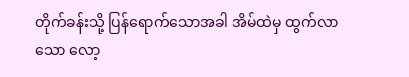တိုက်ခန်းသို့ ပြန်ရောက်သောအခါ အိမ်ထဲမှ ထွက်လာသော လော့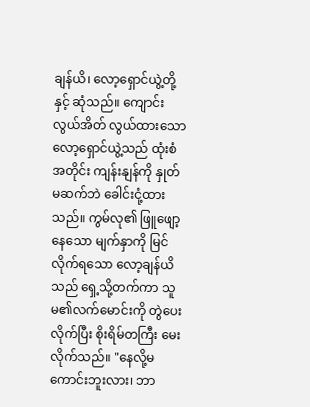ချန်ယိ၊ လော့ရှောင်ယွဲ့တို့နှင့် ဆုံသည်။ ကျောင်းလွယ်အိတ် လွယ်ထားသော လော့ရှောင်ယွဲ့သည် ထုံးစံအတိုင်း ကျန်းနျန်ကို နှုတ်မဆက်ဘဲ ခေါင်းငုံ့ထားသည်။ ကွမ်လု၏ ဖြူဖျော့နေသော မျက်နှာကို မြင်လိုက်ရသော လော့ချန်ယိသည် ရှေ့သို့တက်ကာ သူမ၏လက်မောင်းကို တွဲပေးလိုက်ပြီး စိုးရိမ်တကြီး မေးလိုက်သည်။ "နေလို့မကောင်းဘူးလား၊ ဘာ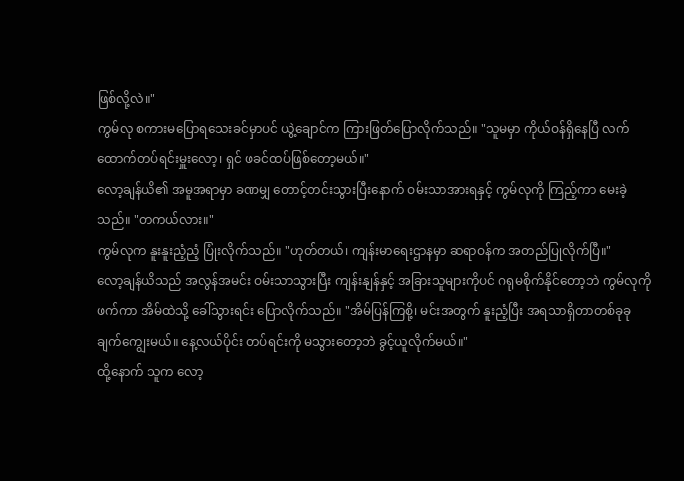ဖြစ်လို့လဲ။"
ကွမ်လု စကားမပြောရသေးခင်မှာပင် ယွဲ့ချောင်က ကြားဖြတ်ပြောလိုက်သည်။ "သူမမှာ ကိုယ်ဝန်ရှိနေပြီ လက်ထောက်တပ်ရင်းမှူးလော့၊ ရှင် ဖခင်ထပ်ဖြစ်တော့မယ်။"
လော့ချန်ယိ၏ အမူအရာမှာ ခဏမျှ တောင့်တင်းသွားပြီးနောက် ဝမ်းသာအားရနှင့် ကွမ်လုကို ကြည့်ကာ မေးခဲ့သည်။ "တကယ်လား။"
ကွမ်လုက နူးနူးညံ့ညံ့ ပြုံးလိုက်သည်။ "ဟုတ်တယ်၊ ကျန်းမာရေးဌာနမှာ ဆရာဝန်က အတည်ပြုလိုက်ပြီ။"
လော့ချန်ယိသည် အလွန်အမင်း ဝမ်းသာသွားပြီး ကျန်းနျန်နှင့် အခြားသူများကိုပင် ဂရုမစိုက်နိုင်တော့ဘဲ ကွမ်လုကို ဖက်ကာ အိမ်ထဲသို့ ခေါ်သွားရင်း ပြောလိုက်သည်။ "အိမ်ပြန်ကြစို့၊ မင်းအတွက် နူးညံ့ပြီး အရသာရှိတာတစ်ခုခု ချက်ကျွေးမယ်။ နေ့လယ်ပိုင်း တပ်ရင်းကို မသွားတော့ဘဲ ခွင့်ယူလိုက်မယ်။"
ထို့နောက် သူက လော့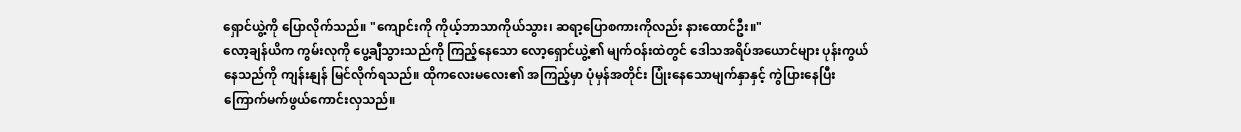ရှောင်ယွဲ့ကို ပြောလိုက်သည်။ "ကျောင်းကို ကိုယ့်ဘာသာကိုယ်သွား၊ ဆရာ့ပြောစကားကိုလည်း နားထောင်ဦး။"
လော့ချန်ယိက ကွမ်းလုကို ပွေ့ချီသွားသည်ကို ကြည့်နေသော လော့ရှောင်ယွဲ့၏ မျက်ဝန်းထဲတွင် ဒေါသအရိပ်အယောင်များ ပုန်းကွယ်နေသည်ကို ကျန်းနျန် မြင်လိုက်ရသည်။ ထိုကလေးမလေး၏ အကြည့်မှာ ပုံမှန်အတိုင်း ပြုံးနေသောမျက်နှာနှင့် ကွဲပြားနေပြီး ကြောက်မက်ဖွယ်ကောင်းလှသည်။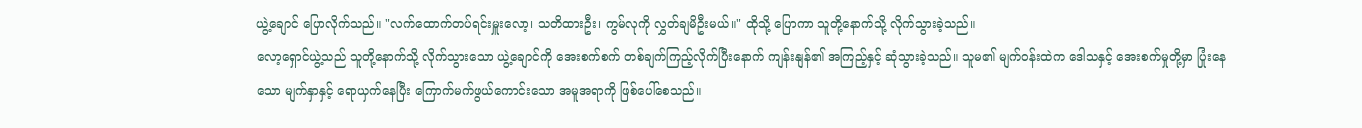ယွဲ့ချောင် ပြောလိုက်သည်။ "လက်ထောက်တပ်ရင်းမှူးလော့၊ သတိထားဦး၊ ကွမ်လုကို လွှတ်ချမိဦးမယ်။" ထိုသို့ ပြောကာ သူတို့နောက်သို့ လိုက်သွားခဲ့သည်။
လော့ရှောင်ယွဲ့သည် သူတို့နောက်သို့ လိုက်သွားသော ယွဲ့ချောင်ကို အေးစက်စက် တစ်ချက်ကြည့်လိုက်ပြီးနောက် ကျန်းနျန်၏ အကြည့်နှင့် ဆုံသွားခဲ့သည်။ သူမ၏ မျက်ဝန်းထဲက ဒေါသနှင့် အေးစက်မှုတို့မှာ ပြုံးနေသော မျက်နှာနှင့် ရောယှက်နေပြီး ကြောက်မက်ဖွယ်ကောင်းသော အမူအရာကို ဖြစ်ပေါ်စေသည်။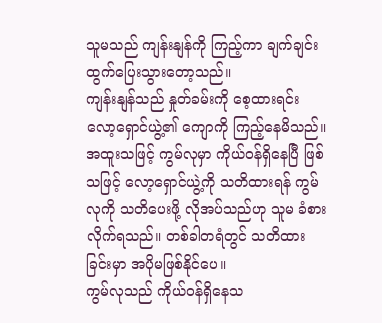သူမသည် ကျန်းနျန်ကို ကြည့်ကာ ချက်ချင်း ထွက်ပြေးသွားတော့သည်။
ကျန်းနျန်သည် နှုတ်ခမ်းကို စေ့ထားရင်း လော့ရှောင်ယွဲ့၏ ကျောကို ကြည့်နေမိသည်။ အထူးသဖြင့် ကွမ်လုမှာ ကိုယ်ဝန်ရှိနေပြီ ဖြစ်သဖြင့် လော့ရှောင်ယွဲ့ကို သတိထားရန် ကွမ်လုကို သတိပေးဖို့ လိုအပ်သည်ဟု သူမ ခံစားလိုက်ရသည်။ တစ်ခါတရံတွင် သတိထားခြင်းမှာ အပိုမဖြစ်နိုင်ပေ။
ကွမ်လုသည် ကိုယ်ဝန်ရှိနေသ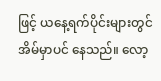ဖြင့် ယနေ့ရက်ပိုင်းများတွင် အိမ်မှာပင် နေသည်။ လော့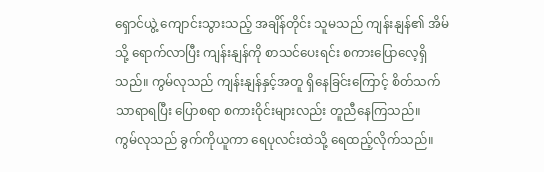ရှောင်ယွဲ့ ကျောင်းသွားသည့် အချိန်တိုင်း သူမသည် ကျန်းနျန်၏ အိမ်သို့ ရောက်လာပြီး ကျန်းနျန်ကို စာသင်ပေးရင်း စကားပြောလေ့ရှိသည်။ ကွမ်လုသည် ကျန်းနျန်နှင့်အတူ ရှိနေခြင်းကြောင့် စိတ်သက်သာရာရပြီး ပြောစရာ စကားဝိုင်းများလည်း တူညီနေကြသည်။
ကွမ်လုသည် ခွက်ကိုယူကာ ရေပုလင်းထဲသို့ ရေထည့်လိုက်သည်။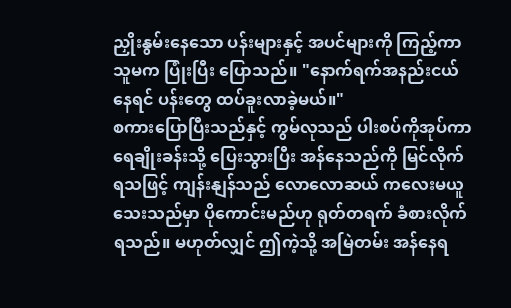ညှိုးနွမ်းနေသော ပန်းများနှင့် အပင်များကို ကြည့်ကာ သူမက ပြုံးပြီး ပြောသည်။ "နောက်ရက်အနည်းငယ်နေရင် ပန်းတွေ ထပ်ခူးလာခဲ့မယ်။"
စကားပြောပြီးသည်နှင့် ကွမ်လုသည် ပါးစပ်ကိုအုပ်ကာ ရေချိုးခန်းသို့ ပြေးသွားပြီး အန်နေသည်ကို မြင်လိုက်ရသဖြင့် ကျန်းနျန်သည် လောလောဆယ် ကလေးမယူသေးသည်မှာ ပိုကောင်းမည်ဟု ရုတ်တရက် ခံစားလိုက်ရသည်။ မဟုတ်လျှင် ဤကဲ့သို့ အမြဲတမ်း အန်နေရ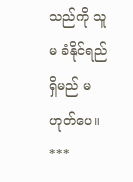သည်ကို သူမ ခံနိုင်ရည်ရှိမည် မဟုတ်ပေ။
***